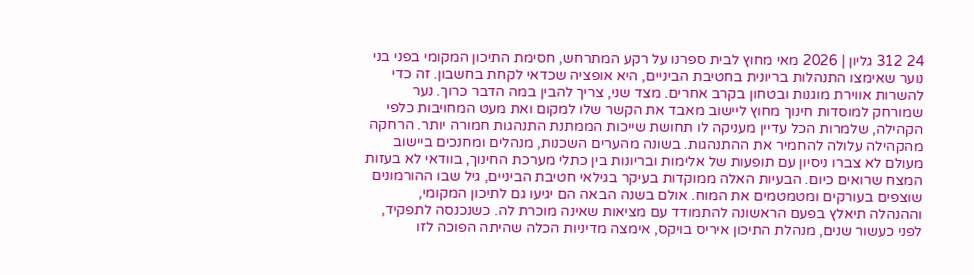24 312 גליון | 2026 מאי מחוץ לבית ספרנו על רקע המתרחש, חסימת התיכון המקומי בפני בני נוער שאימצו התנהלות בריונית בחטיבת הביניים, היא אופציה שכדאי לקחת בחשבון. זה כדי להשרות אווירת מוגנות ובטחון בקרב אחרים. מצד שני, צריך להבין במה הדבר כרוך. נער שמורחק למוסדות חינוך מחוץ ליישוב מאבד את הקשר שלו למקום ואת מעט המחויבות כלפי הקהילה, שלמרות הכל עדיין מעניקה לו תחושת שייכות הממתנת התנהגות חמורה יותר. הרחקה מהקהילה עלולה להחמיר את ההתנהגות. בשונה מהערים השכנות, מנהלים ומחנכים ביישוב מעולם לא צברו ניסיון עם תופעות של אלימות ובריונות בין כתלי מערכת החינוך, בוודאי לא בעזות המצח שרואים כיום. הבעיות האלה ממוקדות בעיקר בגילאי חטיבת הביניים, גיל שבו ההורמונים שוצפים בעורקים ומטמטמים את המוח. אולם בשנה הבאה הם יגיעו גם לתיכון המקומי, וההנהלה תיאלץ בפעם הראשונה להתמודד עם מציאות שאינה מוכרת לה. כשנכנסה לתפקיד, לפני כעשור שנים, מנהלת התיכון איריס בויקס, אימצה מדיניות הכלה שהיתה הפוכה לזו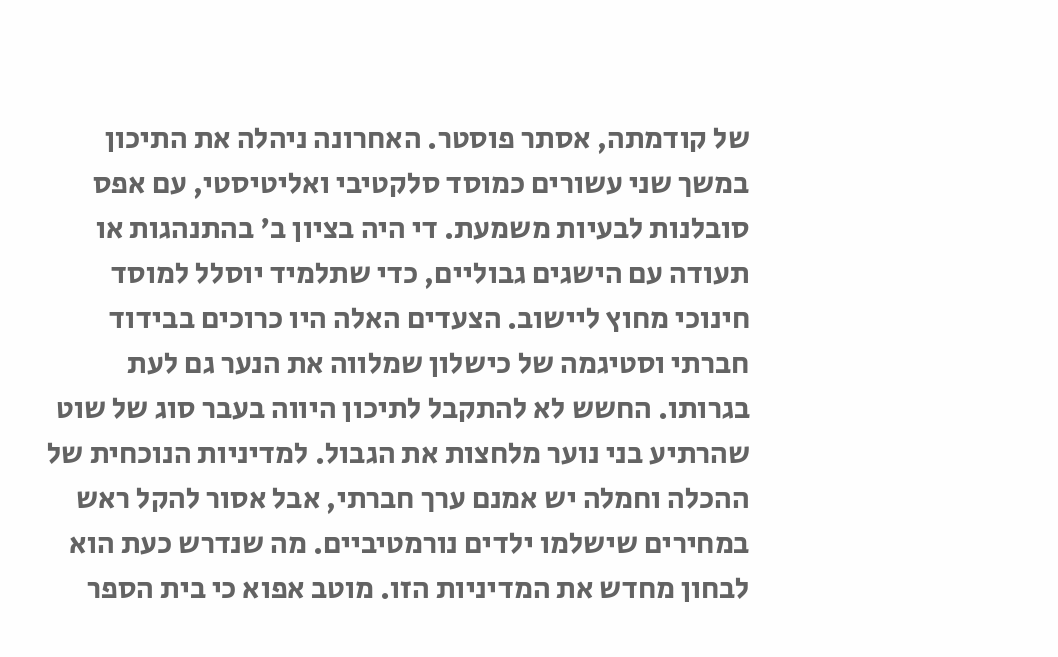של קודמתה, אסתר פוסטר. האחרונה ניהלה את התיכון במשך שני עשורים כמוסד סלקטיבי ואליטיסטי, עם אפס סובלנות לבעיות משמעת. די היה בציון ב' בהתנהגות או תעודה עם הישגים גבוליים, כדי שתלמיד יוסלל למוסד חינוכי מחוץ ליישוב. הצעדים האלה היו כרוכים בבידוד חברתי וסטיגמה של כישלון שמלווה את הנער גם לעת בגרותו. החשש לא להתקבל לתיכון היווה בעבר סוג של שוט שהרתיע בני נוער מלחצות את הגבול. למדיניות הנוכחית של ההכלה וחמלה יש אמנם ערך חברתי, אבל אסור להקל ראש במחירים שישלמו ילדים נורמטיביים. מה שנדרש כעת הוא לבחון מחדש את המדיניות הזו. מוטב אפוא כי בית הספר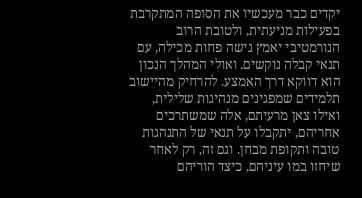יקדים כבר מעכשיו את הסופה המתקרבת בפעילות מניעתית, ולטובת הרוב הנורמטיבי יאמץ גישה פחות מכילה, עם תנאי קבלה נוקשים. ואולי המהלך הנכון הוא דווקא דרך האמצע. להרחיק מהיישוב תלמידים שמפגינים מנהיגות שלילית, ואילו צאן מרעיתם, אלה שמשתרכים אחריהם, יתקבלו על תנאי של התנהגות טובה ותקופת מבחן. וגם זה, רק לאחר שיחזו במו עיניהם, כיצד הוריהם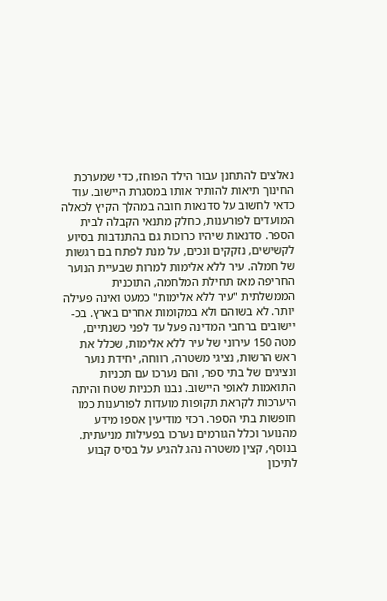נאלצים להתחנן עבור הילד הפוחז, כדי שמערכת החינוך תיאות להותיר אותו במסגרת היישוב. עוד כדאי לחשוב על סדנאות חובה במהלך הקיץ לכאלה המועדים לפורענות, כחלק מתנאי הקבלה לבית הספר. סדנאות שיהיו כרוכות גם בהתנדבות בסיוע לקשישים, נזקקים ונכים, על מנת לפתח בם רגשות של חמלה. עיר ללא אלימות למרות שבעיית הנוער החריפה מאז תחילת המלחמה, התוכנית הממשלתית "עיר ללא אלימות" כמעט ואינה פעילה יותר. לא בשוהם ולא במקומות אחרים בארץ. בכ- יישובים ברחבי המדינה פעל עד לפני כשנתיים, מטה 150 עירוני של עיר ללא אלימות, שכלל את ראש הרשות, נציגי משטרה, רווחה, יחידת נוער ונציגים של בתי ספר, והם נערכו עם תכניות התואמות לאופי היישוב. נבנו תכניות שטח והיתה היערכות לקראת תקופות מועדות לפורענות כמו חופשות בתי הספר. רכזי מודיעין אספו מידע מהנוער וכלל הגורמים נערכו בפעילות מניעתית. בנוסף, קצין משטרה נהג להגיע על בסיס קבוע לתיכון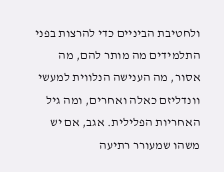ולחטיבת הביניים כדי להרצות בפני התלמידים מה מותר להם, מה אסור, מה הענישה הנלווית למעשי וונדליזם כאלה ואחרים, ומה גיל האחריות הפלילית. אגב, אם יש משהו שמעורר רתיעה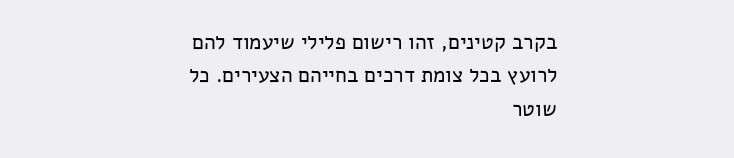בקרב קטינים, זהו רישום פלילי שיעמוד להם לרועץ בכל צומת דרכים בחייהם הצעירים. כל שוטר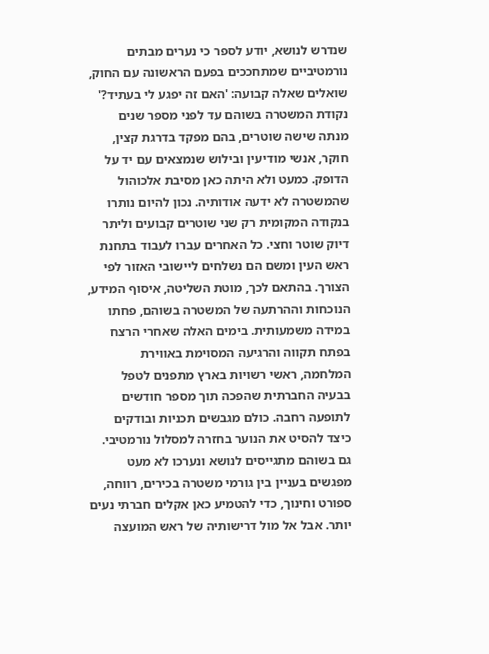שנדרש לנושא, יודע לספר כי נערים מבתים נורמטיביים שמתחככים בפעם הראשונה עם החוק, שואלים שאלה קבועה: 'האם זה יפגע לי בעתיד?' נקודת המשטרה בשוהם עד לפני מספר שנים מנתה שישה שוטרים, בהם מפקד בדרגת קצין, חוקר, אנשי מודיעין ובילוש שנמצאים עם יד על הדופק. כמעט ולא היתה כאן מסיבת אלכוהול שהמשטרה לא ידעה אודותיה. נכון להיום נותרו בנקודה המקומית רק שני שוטרים קבועים וליתר דיוק שוטר וחצי. כל האחרים עברו לעבוד בתחנת ראש העין ומשם הם נשלחים ליישובי האזור לפי הצורך. בהתאם לכך, מוטת השליטה, איסוף המידע, הנוכחות וההרתעה של המשטרה בשוהם, פחתו במידה משמעותית. בימים האלה שאחרי הרצח בפתח תקווה והרגיעה המסוימת באווירת המלחמה, ראשי רשויות בארץ מתפנים לטפל בבעיה החברתית שהפכה תוך מספר חודשים לתופעה רחבה. כולם מגבשים תכניות ובודקים כיצד להסיט את הנוער בחזרה למסלול נורמטיבי. גם בשוהם מתגייסים לנושא ונערכו לא מעט מפגשים בעניין בין גורמי משטרה בכירים, רווחה, ספורט וחינוך, כדי להטמיע כאן אקלים חברתי נעים יותר. אבל אל מול דרישותיה של ראש המועצה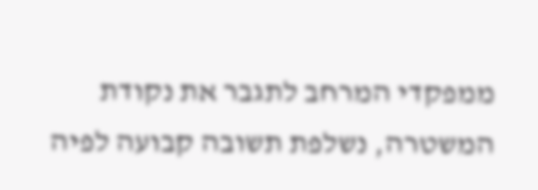ממפקדי המרחב לתגבר את נקודת המשטרה, נשלפת תשובה קבועה לפיה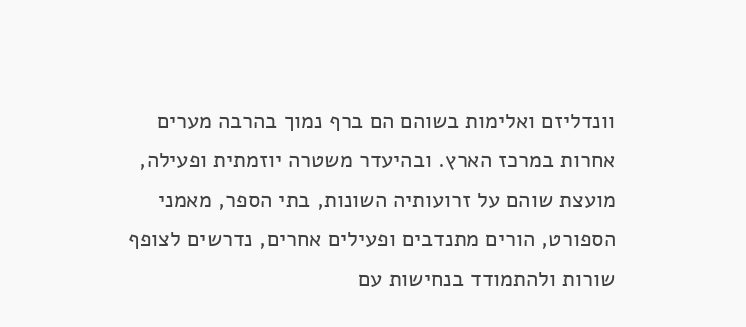וונדליזם ואלימות בשוהם הם ברף נמוך בהרבה מערים אחרות במרכז הארץ. ובהיעדר משטרה יוזמתית ופעילה, מועצת שוהם על זרועותיה השונות, בתי הספר, מאמני הספורט, הורים מתנדבים ופעילים אחרים, נדרשים לצופף שורות ולהתמודד בנחישות עם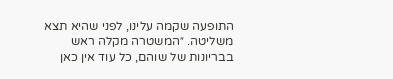התופעה שקמה עלינו, לפני שהיא תצא משליטה. ״המשטרה מקלה ראש בבריונות של שוהם, כל עוד אין כאן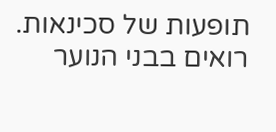תופעות של סכינאות. רואים בבני הנוער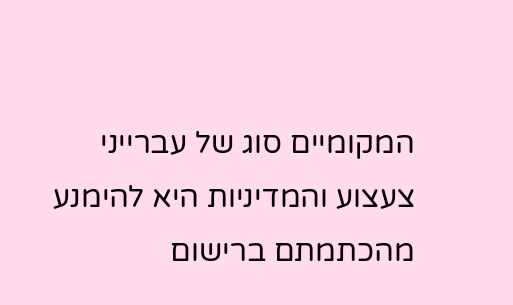המקומיים סוג של עברייני צעצוע והמדיניות היא להימנע מהכתמתם ברישום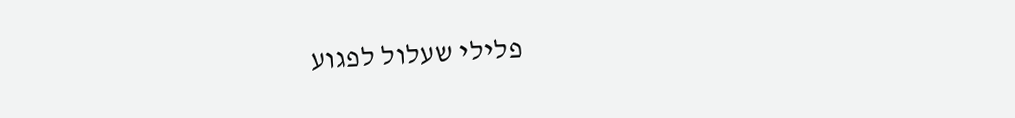פלילי שעלול לפגוע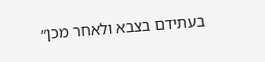בעתידם בצבא ולאחר מכן״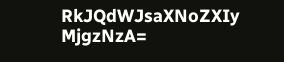RkJQdWJsaXNoZXIy MjgzNzA=